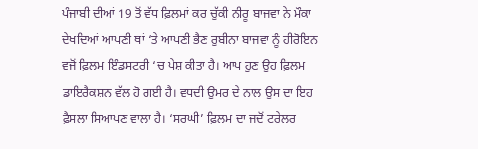ਪੰਜਾਬੀ ਦੀਆਂ 19 ਤੋਂ ਵੱਧ ਫ਼ਿਲਮਾਂ ਕਰ ਚੁੱਕੀ ਨੀਰੂ ਬਾਜਵਾ ਨੇ ਮੌਕਾ ਦੇਖਦਿਆਂ ਆਪਣੀ ਥਾਂ ‘ਤੇ ਆਪਣੀ ਭੈਣ ਰੁਬੀਨਾ ਬਾਜਵਾ ਨੂੰ ਹੀਰੋਇਨ ਵਜੋਂ ਫ਼ਿਲਮ ਇੰਡਸਟਰੀ ‘ਚ ਪੇਸ਼ ਕੀਤਾ ਹੈ। ਆਪ ਹੁਣ ਉਹ ਫ਼ਿਲਮ ਡਾਇਰੈਕਸ਼ਨ ਵੱਲ ਹੋ ਗਈ ਹੈ। ਵਧਦੀ ਉਮਰ ਦੇ ਨਾਲ ਉਸ ਦਾ ਇਹ ਫ਼ੈਸਲਾ ਸਿਆਪਣ ਵਾਲਾ ਹੈ। ‘ਸਰਘੀ’ ਫ਼ਿਲਮ ਦਾ ਜਦੋਂ ਟਰੇਲਰ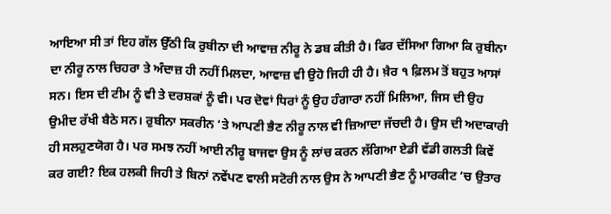ਆਇਆ ਸੀ ਤਾਂ ਇਹ ਗੱਲ ਉੱਠੀ ਕਿ ਰੁਬੀਨਾ ਦੀ ਆਵਾਜ਼ ਨੀਰੂ ਨੇ ਡਬ ਕੀਤੀ ਹੈ। ਫਿਰ ਦੱਸਿਆ ਗਿਆ ਕਿ ਰੁਬੀਨਾ ਦਾ ਨੀਰੂ ਨਾਲ ਚਿਹਰਾ ਤੇ ਅੰਦਾਜ਼ ਹੀ ਨਹੀਂ ਮਿਲਦਾ, ਆਵਾਜ਼ ਵੀ ਉਹੋ ਜਿਹੀ ਹੀ ਹੈ। ਖ਼ੈਰ ੧ ਫ਼ਿਲਮ ਤੋਂ ਬਹੁਤ ਆਸਾਂ ਸਨ। ਇਸ ਦੀ ਟੀਮ ਨੂੰ ਵੀ ਤੇ ਦਰਸ਼ਕਾਂ ਨੂੰ ਵੀ। ਪਰ ਦੋਵਾਂ ਧਿਰਾਂ ਨੂੰ ਉਹ ਹੰਗਾਰਾ ਨਹੀਂ ਮਿਲਿਆ, ਜਿਸ ਦੀ ਉਹ ਉਮੀਦ ਰੱਖੀ ਬੈਠੇ ਸਨ। ਰੁਬੀਨਾ ਸਕਰੀਨ ‘ਤੇ ਆਪਣੀ ਭੈਣ ਨੀਰੂ ਨਾਲ ਵੀ ਜ਼ਿਆਦਾ ਜੱਚਦੀ ਹੈ। ਉਸ ਦੀ ਅਦਾਕਾਰੀ ਹੀ ਸਲਹੁਣਯੋਗ ਹੈ। ਪਰ ਸਮਝ ਨਹੀਂ ਆਈ ਨੀਰੂ ਬਾਜਵਾ ਉਸ ਨੂੰ ਲਾਂਚ ਕਰਨ ਲੱਗਿਆ ਏਡੀ ਵੱਡੀ ਗਲਤੀ ਕਿਵੇਂ ਕਰ ਗਈ? ਇਕ ਹਲਕੀ ਜਿਹੀ ਤੇ ਬਿਨਾਂ ਨਵੇਂਪਣ ਵਾਲੀ ਸਟੋਰੀ ਨਾਲ ਉਸ ਨੇ ਆਪਣੀ ਭੈਣ ਨੂੰ ਮਾਰਕੀਟ ‘ਚ ਉਤਾਰ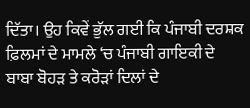ਦਿੱਤਾ। ਉਹ ਕਿਵੇਂ ਭੁੱਲ ਗਈ ਕਿ ਪੰਜਾਬੀ ਦਰਸ਼ਕ ਫ਼ਿਲਮਾਂ ਦੇ ਮਾਮਲੇ ‘ਚ ਪੰਜਾਬੀ ਗਾਇਕੀ ਦੇ ਬਾਬਾ ਬੋਹੜ ਤੇ ਕਰੋੜਾਂ ਦਿਲਾਂ ਦੇ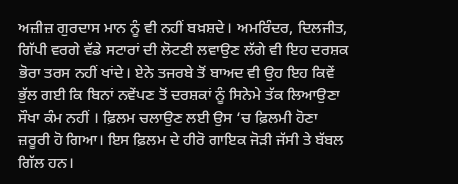ਅਜ਼ੀਜ਼ ਗੁਰਦਾਸ ਮਾਨ ਨੂੰ ਵੀ ਨਹੀਂ ਬਖ਼ਸ਼ਦੇ। ਅਮਰਿੰਦਰ, ਦਿਲਜੀਤ, ਗਿੱਪੀ ਵਰਗੇ ਵੱਡੇ ਸਟਾਰਾਂ ਦੀ ਲੋਟਣੀ ਲਵਾਉਣ ਲੱਗੇ ਵੀ ਇਹ ਦਰਸ਼ਕ ਭੋਰਾ ਤਰਸ ਨਹੀਂ ਖਾਂਦੇ। ਏਨੇ ਤਜਰਬੇ ਤੋਂ ਬਾਅਦ ਵੀ ਉਹ ਇਹ ਕਿਵੇਂ ਭੁੱਲ ਗਈ ਕਿ ਬਿਨਾਂ ਨਵੇਂਪਣ ਤੋਂ ਦਰਸ਼ਕਾਂ ਨੂੰ ਸਿਨੇਮੇ ਤੱਕ ਲਿਆਉਣਾ ਸੌਖਾ ਕੰਮ ਨਹੀਂ । ਫ਼ਿਲਮ ਚਲਾਉਣ ਲਈ ਉਸ ‘ਚ ਫ਼ਿਲਮੀ ਹੋਣਾ ਜ਼ਰੂਰੀ ਹੋ ਗਿਆ। ਇਸ ਫ਼ਿਲਮ ਦੇ ਹੀਰੋ ਗਾਇਕ ਜੋੜੀ ਜੱਸੀ ਤੇ ਬੱਬਲ ਗਿੱਲ ਹਨ।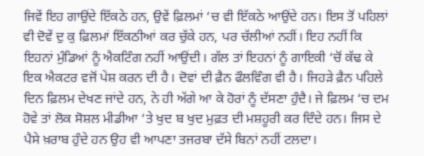ਜਿਵੇਂ ਇਹ ਗਾਉਂਦੇ ਇੱਕਠੇ ਹਨ, ਉਵੇਂ ਫ਼ਿਲਮਾਂ ‘ਚ ਵੀ ਇੱਕਠੇ ਆਉਂਦੇ ਹਨ। ਇਸ ਤੋਂ ਪਹਿਲਾਂ ਵੀ ਦੋਵੇਂ ਦੁ ਕੁ ਫ਼ਿਲਮਾਂ ਇੱਕਠੀਆਂ ਕਰ ਚੁੱਕੇ ਹਨ, ਪਰ ਚੱਲੀਆਂ ਨਹੀਂ। ਇਹ ਨਹੀਂ ਕਿ ਇਹਨਾਂ ਮੁੰਡਿਆਂ ਨੂੰ ਐਕਟਿੰਗ ਨਹੀਂ ਆਉਂਦੀ। ਗੱਲ ਤਾਂ ਇਹਨਾਂ ਨੂੰ ਗਾਇਕੀ ‘ਚੋਂ ਕੱਢ ਕੇ ਇਕ ਐਕਟਰ ਵਜੋਂ ਪੇਸ਼ ਕਰਨ ਦੀ ਹੈ। ਦੋਵਾਂ ਦੀ ਫ਼ੈਨ ਫੌਲਵਿੰਗ ਵੀ ਹੈ। ਜਿਹੜੇ ਫ਼ੈਨ ਪਹਿਲੇ ਦਿਨ ਫ਼ਿਲਮ ਦੇਖਣ ਜਾਂਦੇ ਹਨ, ਨੇ ਹੀ ਅੱਗੇ ਆ ਕੇ ਹੋਰਾਂ ਨੂੰ ਦੱਸਣਾ ਹੁੰਦੈ। ਜੇ ਫ਼ਿਲਮ ‘ਚ ਦਮ ਹੋਵੇ ਤਾਂ ਲੋਕ ਸੋਸ਼ਲ ਮੀਡੀਆ ‘ਤੇ ਖੁਦ ਬ ਖੁਦ ਮੁਫ਼ਤ ਦੀ ਮਸ਼ਹੂਰੀ ਕਰ ਦਿੰਦੇ ਹਨ। ਜਿਸ ਦੇ ਪੈਸੇ ਖ਼ਰਾਬ ਹੁੰਦੇ ਹਨ ਉਹ ਵੀ ਆਪਣਾ ਤਜਰਬਾ ਦੱਸੇ ਬਿਨਾਂ ਨਹੀਂ ਟਲਦਾ।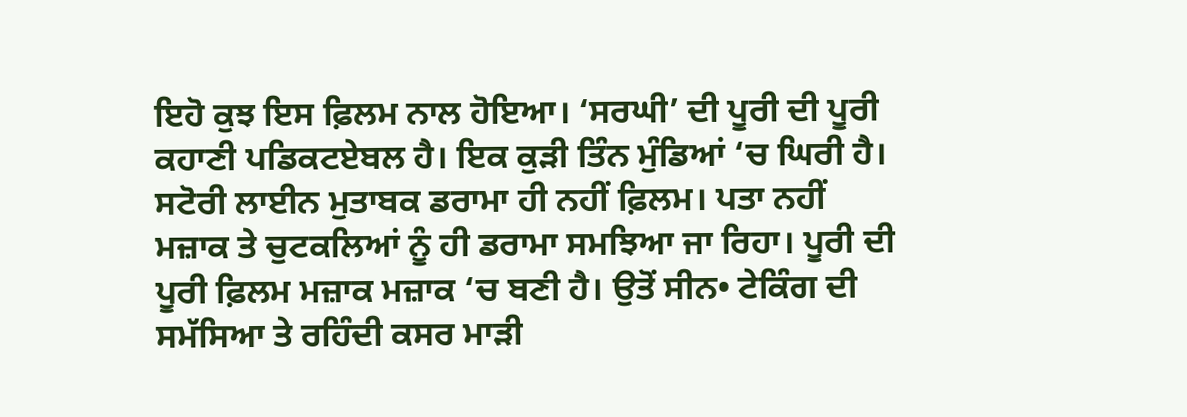ਇਹੋ ਕੁਝ ਇਸ ਫ਼ਿਲਮ ਨਾਲ ਹੋਇਆ। ‘ਸਰਘੀ’ ਦੀ ਪੂਰੀ ਦੀ ਪੂਰੀ ਕਹਾਣੀ ਪਡਿਕਟਏਬਲ ਹੈ। ਇਕ ਕੁੜੀ ਤਿੰਨ ਮੁੰਡਿਆਂ ‘ਚ ਘਿਰੀ ਹੈ। ਸਟੋਰੀ ਲਾਈਨ ਮੁਤਾਬਕ ਡਰਾਮਾ ਹੀ ਨਹੀਂ ਫ਼ਿਲਮ। ਪਤਾ ਨਹੀਂ ਮਜ਼ਾਕ ਤੇ ਚੁਟਕਲਿਆਂ ਨੂੰ ਹੀ ਡਰਾਮਾ ਸਮਝਿਆ ਜਾ ਰਿਹਾ। ਪੂਰੀ ਦੀ ਪੂਰੀ ਫ਼ਿਲਮ ਮਜ਼ਾਕ ਮਜ਼ਾਕ ‘ਚ ਬਣੀ ਹੈ। ਉਤੋਂ ਸੀਨ• ਟੇਕਿੰਗ ਦੀ ਸਮੱਸਿਆ ਤੇ ਰਹਿੰਦੀ ਕਸਰ ਮਾੜੀ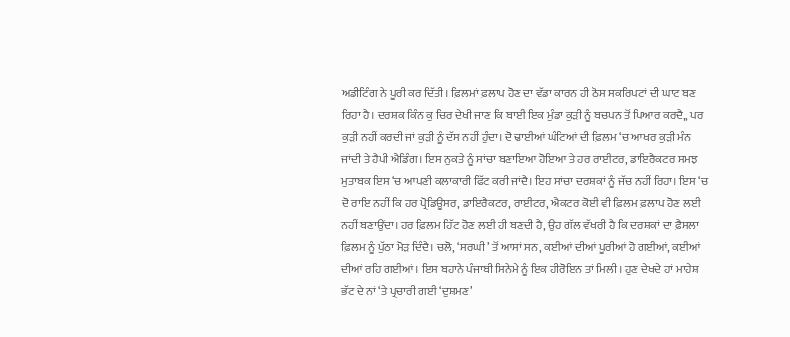ਅਡੀਟਿੰਗ ਨੇ ਪੂਰੀ ਕਰ ਦਿੱਤੀ। ਫ਼ਿਲਮਾਂ ਫ਼ਲਾਪ ਹੋਣ ਦਾ ਵੱਡਾ ਕਾਰਨ ਹੀ ਠੋਸ ਸਕਰਿਪਟਾਂ ਦੀ ਘਾਟ ਬਣ ਰਿਹਾ ਹੈ। ਦਰਸ਼ਕ ਕਿੰਨ ਕੁ ਚਿਰ ਦੇਖੀ ਜਾਣ ਕਿ ਬਾਈ ਇਕ ਮੁੰਡਾ ਕੁੜੀ ਨੂੰ ਬਚਪਨ ਤੋਂ ਪਿਆਰ ਕਰਦੈ,, ਪਰ ਕੁੜੀ ਨਹੀਂ ਕਰਦੀ ਜਾਂ ਕੁੜੀ ਨੂੰ ਦੱਸ ਨਹੀਂ ਹੁੰਦਾ। ਦੋ ਢਾਈਆਂ ਘੰਟਿਆਂ ਦੀ ਫ਼ਿਲਮ ‘ਚ ਆਖਰ ਕੁੜੀ ਮੰਨ ਜਾਂਦੀ ਤੇ ਹੈਪੀ ਐਡਿੰਗ। ਇਸ ਨੁਕਤੇ ਨੂੰ ਸਾਂਚਾ ਬਣਾਇਆ ਹੋਇਆ ਤੇ ਹਰ ਰਾਈਟਰ, ਡਾਇਰੈਕਟਰ ਸਮਝ ਮੁਤਾਬਕ ਇਸ ‘ਚ ਆਪਣੀ ਕਲਾਕਾਰੀ ਫਿੱਟ ਕਰੀ ਜਾਂਦੈ। ਇਹ ਸਾਂਚਾ ਦਰਸ਼ਕਾਂ ਨੂੰ ਜੱਚ ਨਹੀਂ ਰਿਹਾ। ਇਸ ‘ਚ ਦੋ ਰਾਇ ਨਹੀਂ ਕਿ ਹਰ ਪ੍ਰੋਡਿਊਸਰ, ਡਾਇਰੈਕਟਰ, ਰਾਈਟਰ, ਐਕਟਰ ਕੋਈ ਵੀ ਫ਼ਿਲਮ ਫ਼ਲਾਪ ਹੋਣ ਲਈ ਨਹੀਂ ਬਣਾਉਂਦਾ। ਹਰ ਫ਼ਿਲਮ ਹਿੱਟ ਹੋਣ ਲਈ ਹੀ ਬਣਦੀ ਹੈ, ਉਹ ਗੱਲ ਵੱਖਰੀ ਹੈ ਕਿ ਦਰਸ਼ਕਾਂ ਦਾ ਫ਼ੈਸਲਾ ਫ਼ਿਲਮ ਨੂੰ ਪੁੱਠਾ ਮੋੜ ਦਿੰਦੈ। ਚਲੋ, ‘ਸਰਘੀ’ ਤੋਂ ਆਸਾਂ ਸਨ, ਕਈਆਂ ਦੀਆਂ ਪੂਰੀਆਂ ਹੋ ਗਈਆਂ, ਕਈਆਂ ਦੀਆਂ ਰਹਿ ਗਈਆਂ। ਇਸ ਬਹਾਨੇ ਪੰਜਾਬੀ ਸਿਨੇਮੇ ਨੂੰ ਇਕ ਹੀਰੋਇਨ ਤਾਂ ਮਿਲੀ। ਹੁਣ ਦੇਖਦੇ ਹਾਂ ਮਾਹੇਸ਼ ਭੱਟ ਦੇ ਨਾਂ ‘ਤੇ ਪ੍ਰਚਾਰੀ ਗਈ ‘ਦੁਸ਼ਮਣ’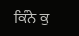ਕਿੰਨੇ ਕੁ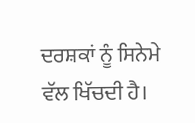ਦਰਸ਼ਕਾਂ ਨੂੰ ਸਿਨੇਮੇ ਵੱਲ ਖਿੱਚਦੀ ਹੈ।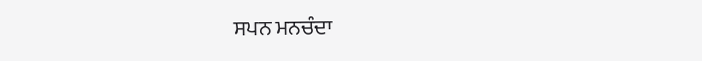ਸਪਨ ਮਨਚੰਦਾ